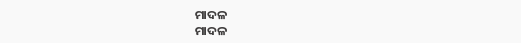ମାଦଳ
ମାଦଳ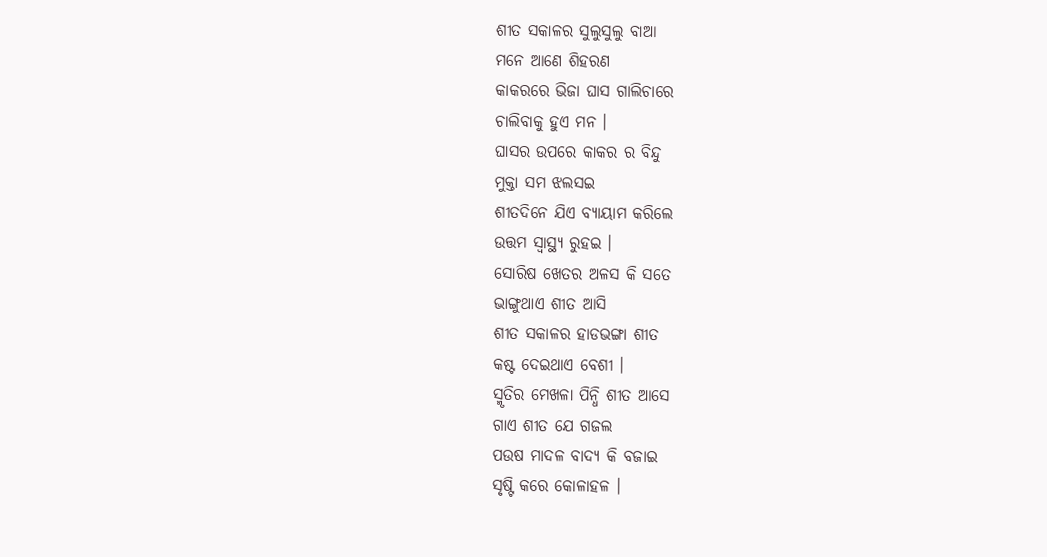ଶୀତ ସକାଳର ସୁଲୁସୁଲୁ ବାଆ
ମନେ ଆଣେ ଶିହରଣ
କାକରରେ ଭିଜା ଘାସ ଗାଲିଚାରେ
ଚାଲିବାକୁ ହୁଏ ମନ ।
ଘାସର ଉପରେ କାକର ର ବିନ୍ଦୁ
ମୁକ୍ତା ସମ ଝଲସଇ
ଶୀତଦିନେ ଯିଏ ବ୍ୟାୟାମ କରିଲେ
ଉତ୍ତମ ସ୍ୱାସ୍ଥ୍ୟ ରୁହଇ ।
ସୋରିଷ ଖେତର ଅଳସ କି ସତେ
ଭାଙ୍ଗୁଥାଏ ଶୀତ ଆସି
ଶୀତ ସକାଳର ହାଡଭଙ୍ଗା ଶୀତ
କଷ୍ଟ ଦେଇଥାଏ ବେଶୀ ।
ସ୍ମୃତିର ମେଖଳା ପିନ୍ଧି ଶୀତ ଆସେ
ଗାଏ ଶୀତ ଯେ ଗଜଲ
ପଉଷ ମାଦଳ ବାଦ୍ୟ କି ବଜାଇ
ସୃଷ୍ଟି କରେ କୋଳାହଳ ।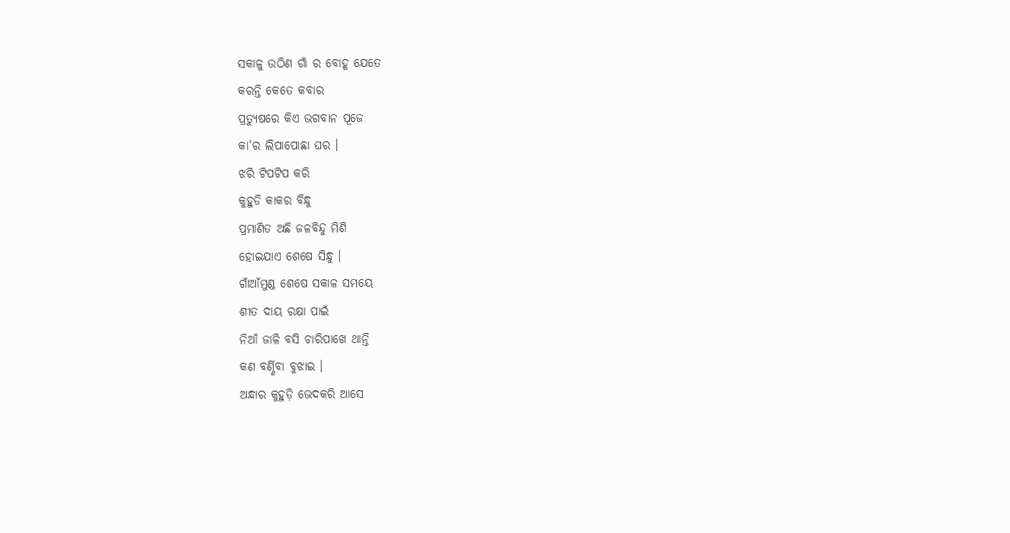ସକାଳୁ ଉଠିଣ ଗାଁ ର ବୋହୂ ଯେତେ
କରନ୍ତି କେତେ କବାର
ପ୍ରତ୍ୟୁଷରେ କିଏ ଭଗବାନ ପୂଜେ
କା'ର ଲିପାପୋଛା ଘର ।
ଝରି ଟିପଟିପ କରି
କୁହୁଡି କାକର ବିନ୍ଧୁ
ପ୍ରମାଣିତ ଅଛି ଜଳବିନ୍ଦୁ ମିଶି
ହୋଇଯାଏ ଶେଷେ ସିନ୍ଧୁ ।
ଗାଁଆଁମୁଣ୍ଡ ଶେଷେ ସକାଳ ସମୟେ
ଶୀତ ଦାୟ ରକ୍ଷା ପାଇଁ
ନିଆଁ ଜାଳି ବସି ଚାରିପାଖେ ଥାନ୍ତି
କଣ ବର୍ଣ୍ଣିବା ବୁଝାଇ ।
ଅନ୍ଧାର କୁହୁଡ଼ି ଭେଦକରି ଆସେ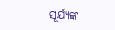ସୂର୍ଯ୍ୟଙ୍କ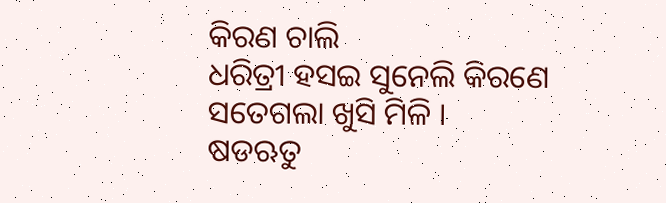କିରଣ ଚାଲି
ଧରିତ୍ରୀ ହସଇ ସୁନେଲି କିରଣେ
ସତେଗଲା ଖୁସି ମିଳି ।
ଷଡଋତୁ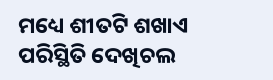ମଧ୍ୟେ ଶୀତଟି ଶଖାଏ
ପରିସ୍ଥିତି ଦେଖିଚଲ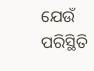ଯେଉଁ ପରିସ୍ଥିତି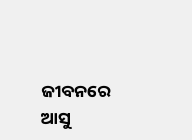ଜୀବନରେ ଆସୁ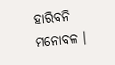ହାରିବନି ମନୋବଳ ।